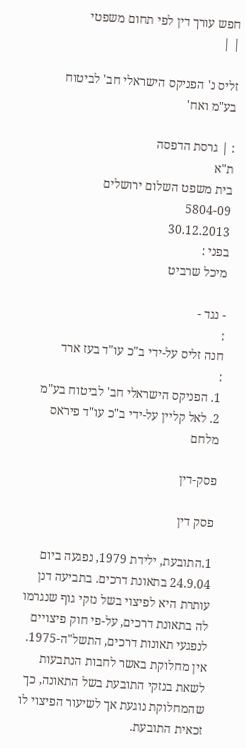חפש עורך דין לפי תחום משפטי
| |

זליס נ' הפניקס הישראלי חב' לביטוח בע"מ ואח'

: | גרסת הדפסה
ת"א
בית משפט השלום ירושלים
5804-09
30.12.2013
בפני :
מיכל שרביט

- נגד -
:
חנה זליס על-ידי ב"כ עו"ד בעז ארד
:
1. הפניקס הישראלי חב' לביטוח בע"מ
2. לאל קליין על-ידי ב"כ עו"ד פיראס מלחם

פסק-דין

פסק דין

1.התובעת, ילידת 1979, נפגעה ביום 24.9.04 בתאונת דרכים. בתביעה דנן עותרת היא לפיצוי בשל נזקי גוף שנגרמו לה בתאונת דרכים, על-פי חוק פיצויים לנפגעי תאונות דרכים, התשל"ה-1975. אין מחלוקת באשר לחבות הנתבעות לשאת בנזקי התובעת בשל התאונה, כך שהמחלוקת נוגעת אך לשיעור הפיצוי לו זכאית התובעת.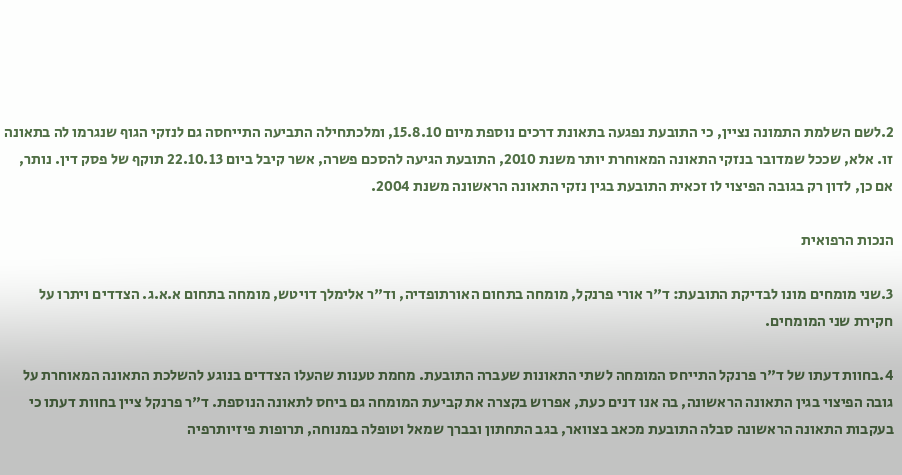2.לשם השלמת התמונה נציין, כי התובעת נפגעה בתאונת דרכים נוספת מיום 15.8.10, ומלכתחילה התביעה התייחסה גם לנזקי הגוף שנגרמו לה בתאונה זו. אלא, שככל שמדובר בנזקי התאונה המאוחרת יותר משנת 2010, התובעת הגיעה להסכם פשרה, אשר קיבל ביום 22.10.13 תוקף של פסק דין. נותר, אם כן, לדון רק בגובה הפיצוי לו זכאית התובעת בגין נזקי התאונה הראשונה משנת 2004.

הנכות הרפואית

3.שני מומחים מונו לבדיקת התובעת: ד"ר אורי פרנקל, מומחה בתחום האורתופדיה, וד"ר אלימלך דויטש, מומחה בתחום א.א.ג. הצדדים ויתרו על חקירת שני המומחים.

4.בחוות דעתו של ד"ר פרנקל התייחס המומחה לשתי התאונות שעברה התובעת. מחמת טענות שהעלו הצדדים בנוגע להשלכת התאונה המאוחרת על גובה הפיצוי בגין התאונה הראשונה, בה אנו דנים כעת, אפרוש בקצרה את קביעת המומחה גם ביחס לתאונה הנוספת. ד"ר פרנקל ציין בחוות דעתו כי בעקבות התאונה הראשונה סבלה התובעת מכאב בצוואר, בגב התחתון ובברך שמאל וטופלה במנוחה, תרופות פיזיותרפיה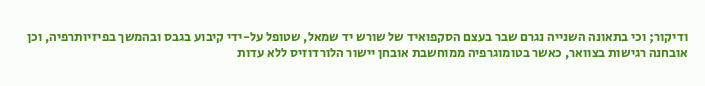ודיקור; וכי בתאונה השנייה נגרם שבר בעצם הסקפואיד של שורש יד שמאל, שטופל על-ידי קיבוע בגבס ובהמשך בפיזיותרפיה, וכן אובחנה רגישות בצוואר, כאשר בטומוגרפיה ממוחשבת אובחן יישור הלורדוזיס ללא עדות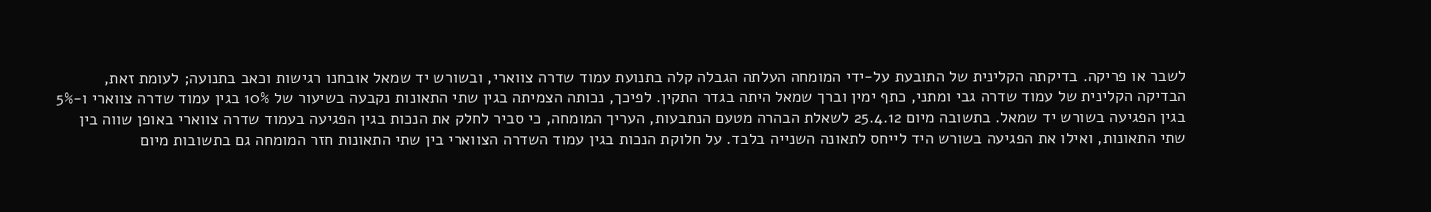לשבר או פריקה. בדיקתה הקלינית של התובעת על-ידי המומחה העלתה הגבלה קלה בתנועת עמוד שדרה צווארי, ובשורש יד שמאל אובחנו רגישות וכאב בתנועה; לעומת זאת, הבדיקה הקלינית של עמוד שדרה גבי ומתני, כתף ימין וברך שמאל היתה בגדר התקין. לפיכך, נכותה הצמיתה בגין שתי התאונות נקבעה בשיעור של 10% בגין עמוד שדרה צווארי ו-5% בגין הפגיעה בשורש יד שמאל. בתשובה מיום 25.4.12 לשאלת הבהרה מטעם הנתבעות, העריך המומחה, כי סביר לחלק את הנכות בגין הפגיעה בעמוד שדרה צווארי באופן שווה בין שתי התאונות, ואילו את הפגיעה בשורש היד לייחס לתאונה השנייה בלבד. על חלוקת הנכות בגין עמוד השדרה הצווארי בין שתי התאונות חזר המומחה גם בתשובות מיום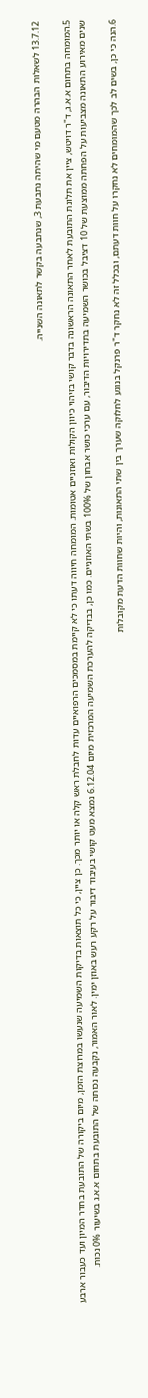13.7.12 לשאלות הבהרה מטעם מי שהיתה נתבעת 3, שנתבעה בקשר לתאונה השנייה.

5.המומחה בתחום א.א.ג, ד"ר דויטש, ציין את תלונת התובעת לאחר התאונה הראשונה בדבר קושי בזיהוי כיוון הקולות ואוזניים אטומות. המומחה חיווה דעתו כי לא קיימת במסמכים הרפואיים עדות לחבלת ראש קלה או יותר מכך. כן ציין, כי כל תוצאות בדיקות השמיעה שנעשו במרוצת הזמן, מיום ביקורה של התובעת בחדר המיון ועד כעבור ארבע שנים מאירוע התאונה מצביעות על הפחתה ממוצעת של 10 דציבל בכושר השמיעה בתדירויות הדיבור, עם ערכי כושר אבחון של 100% בשתי האוזניים. כמו כן, בבדיקה להערכת השמיעה המרכזית מיום 6.12.04 נמצא מעט קושי בעיבוד דיבור על רקע רעש באוזן ימין. לאור האמור, נקבעה נכותה של התובעת בתחום א.א.ג בשיעור 0% נכות.

6.הנה כי כן, בשים לב לכך שהמומחים לא נחקרו על חוות דעתם, ובכלל זה לא נחקר ד"ר פרנקל בנוגע לחלוקה שערך בין שתי התאונות, והיות שחוות הדעת מקובלות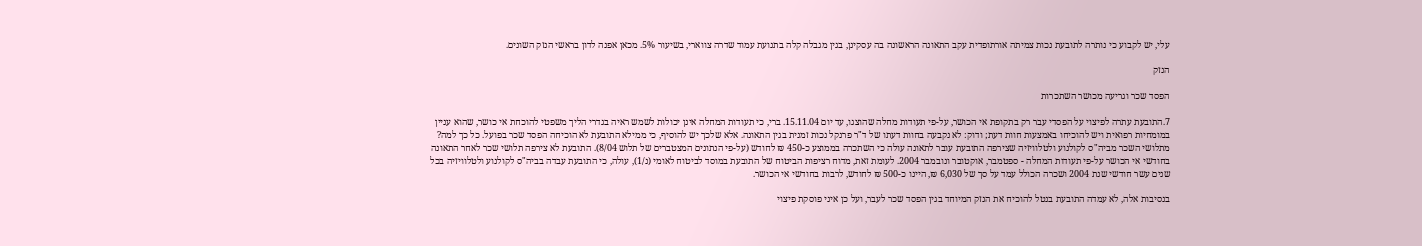עלי, יש לקבוע כי נותרה לתובעת נכות צמיתה אורתופדית עקב התאונה הראשונה בה עסקינן, בגין מגבלה קלה בתנועת עמוד שדרה צווארי, בשיעור 5%. מכאן אפנה לדון בראשי הנזק השונים.

הנזק

הפסד שכר וגריעה מכושר השתכרות

7.התובעת עתרה לפיצוי על הפסדי עבר רק בתקופת אי הכושר, על-פי תעודות מחלה שהוצגו, עד יום 15.11.04. ברי, כי תעודות המחלה אינן יכולות לשמש ראיה בגדרי הליך משפטי להוכחת אי כושר, שהוא עניין במומחיות רפואית ויש להוכיחו באמצעות חוות דעת; ודוק: לא נקבעה בחוות דעתו של ד"ר פרנקל נכות זמנית בגין התאונה. אלא שלכך יש להוסיף, כי ממילא התובעת לא הוכיחה הפסד שכר בפועל. כל כך למה? מתלושי השכר מביה"ס לקולנוע ולטלוויזיה שצירפה התובעת עובר לתאונה עולה כי השתכרה בממוצע כ-450 ₪ לחודש (על-פי הנתונים המצטברים של תלוש 8/04). התובעת לא צירפה תלושי שכר לאחר התאונה בחודשי אי הכושר על-פי תעודות המחלה - ספטמבר, אוקטובר ונובמבר 2004. לעומת זאת, מדוח רציפות הביטוח של התובעת במוסד לביטוח לאומי (נ/1), עולה, כי התובעת עבדה בביה"ס לקולנוע ולטלוויזיה בכל שנים עשר חודשי שנת 2004 ושכרה הכולל עמד על סך של 6,030 ₪, היינו כ-500 ₪ לחודש, לרבות בחודשי אי הכושר.

בנסיבות אלה, לא עמדה התובעת בנטל להוכיח את הנזק המיוחד בגין הפסד שכר לעבר, ועל כן איני פוסקת פיצוי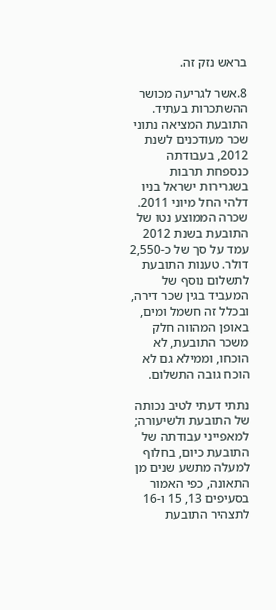בראש נזק זה.

8.אשר לגריעה מכושר ההשתכרות בעתיד. התובעת המציאה נתוני שכר מעודכנים לשנת 2012, בעבודתה כנספחת תרבות בשגרירות ישראל בניו דלהי החל מיוני 2011. שכרה הממוצע נטו של התובעת בשנת 2012 עמד על סך של כ-2,550 דולר. טענות התובעת לתשלום נוסף של המעביד בגין שכר דירה, ובכלל זה חשמל ומים, באופן המהווה חלק משכר התובעת, לא הוכחו, וממילא גם לא הוכח גובה התשלום.

נתתי דעתי לטיב נכותה של התובעת ולשיעורה; למאפייני עבודתה של התובעת כיום, בחלוף למעלה מתשע שנים מן התאונה, כפי האמור בסעיפים 13, 15 ו-16 לתצהיר התובעת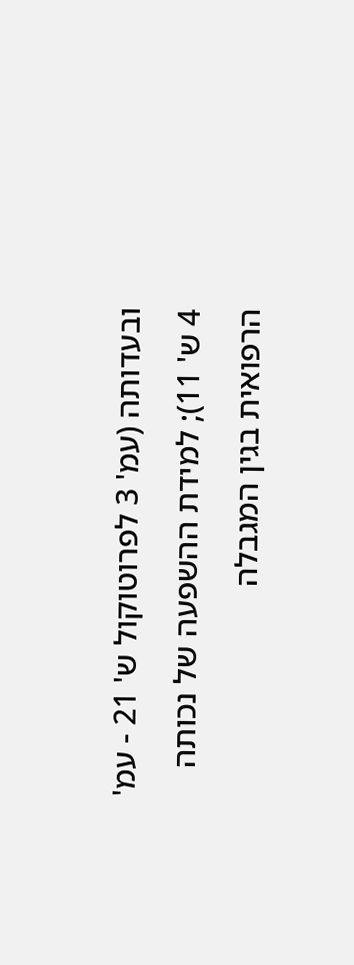ובעדותה (עמ' 3 לפרוטוקול ש' 21 - עמ' 4 ש' 11); למידת ההשפעה של נכותה הרפואית בגין המגבלה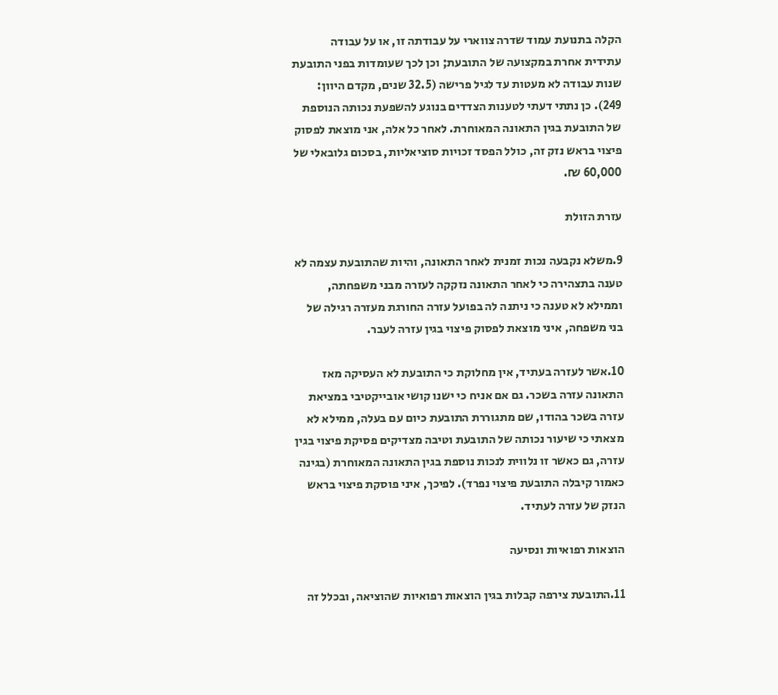הקלה בתנועת עמוד שדרה צווארי על עבודתה זו, או על עבודה עתידית אחרת במקצועה של התובעת; וכן לכך שעומדות בפני התובעת שנות עבודה לא מעטות עד לגיל פרישה (32.5 שנים, מקדם היוון: 249). כן נתתי דעתי לטענות הצדדים בנוגע להשפעת נכותה הנוספת של התובעת בגין התאונה המאוחרת. לאחר כל אלה, אני מוצאת לפסוק פיצוי בראש נזק זה, כולל הפסד זכויות סוציאליות, בסכום גלובאלי של 60,000 ₪.

עזרת הזולת

9.משלא נקבעה נכות זמנית לאחר התאונה, והיות שהתובעת עצמה לא טענה בתצהירה כי לאחר התאונה נזקקה לעזרה מבני משפחתה, וממילא לא טענה כי ניתנה לה בפועל עזרה החורגת מעזרה רגילה של בני משפחה, איני מוצאת לפסוק פיצוי בגין עזרה לעבר.

10.אשר לעזרה בעתיד, אין מחלוקת כי התובעת לא העסיקה מאז התאונה עזרה בשכר. גם אם אניח כי ישנו קושי אובייקטיבי במציאת עזרה בשכר בהודו, שם מתגוררת התובעת כיום עם בעלה, ממילא לא מצאתי כי שיעור נכותה של התובעת וטיבה מצדיקים פסיקת פיצוי בגין עזרה, גם כאשר זו נלווית לנכות נוספת בגין התאונה המאוחרת (בגינה כאמור קיבלה התובעת פיצוי נפרד). לפיכך, איני פוסקת פיצוי בראש הנזק של עזרה לעתיד.

הוצאות רפואיות ונסיעה

11.התובעת צירפה קבלות בגין הוצאות רפואיות שהוציאה, ובכלל זה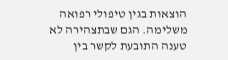הוצאות בגין טיפולי רפואה משלימה. הגם שבתצהירה לא טענה התובעת לקשר בין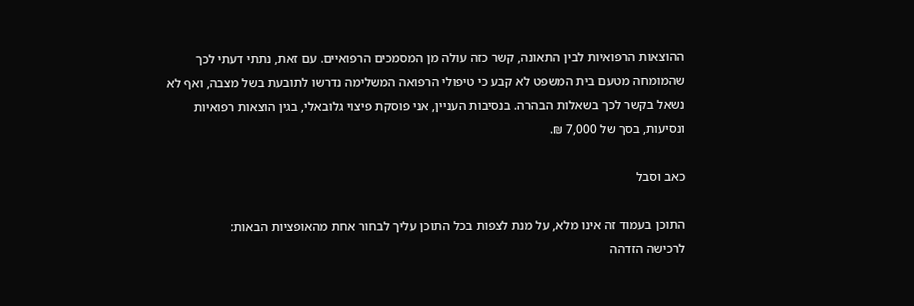ההוצאות הרפואיות לבין התאונה, קשר כזה עולה מן המסמכים הרפואיים. עם זאת, נתתי דעתי לכך שהמומחה מטעם בית המשפט לא קבע כי טיפולי הרפואה המשלימה נדרשו לתובעת בשל מצבה, ואף לא נשאל בקשר לכך בשאלות הבהרה. בנסיבות העניין, אני פוסקת פיצוי גלובאלי, בגין הוצאות רפואיות ונסיעות, בסך של 7,000 ₪.

כאב וסבל

התוכן בעמוד זה אינו מלא, על מנת לצפות בכל התוכן עליך לבחור אחת מהאופציות הבאות:
לרכישה הזדהה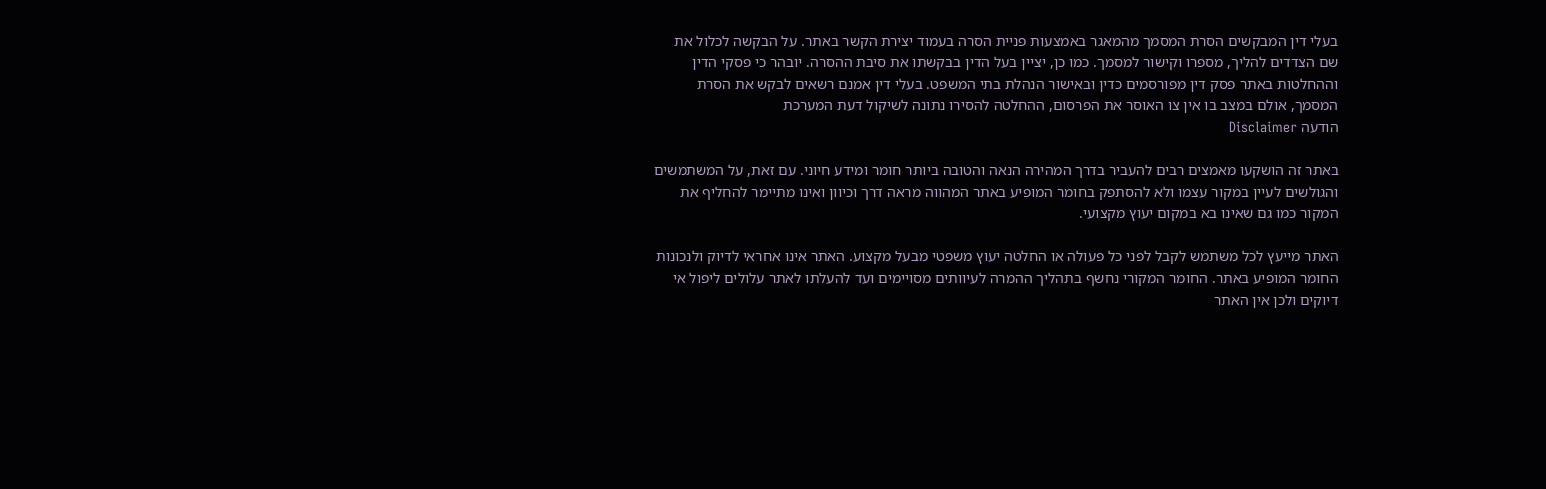בעלי דין המבקשים הסרת המסמך מהמאגר באמצעות פניית הסרה בעמוד יצירת הקשר באתר. על הבקשה לכלול את שם הצדדים להליך, מספרו וקישור למסמך. כמו כן, יציין בעל הדין בבקשתו את סיבת ההסרה. יובהר כי פסקי הדין וההחלטות באתר פסק דין מפורסמים כדין ובאישור הנהלת בתי המשפט. בעלי דין אמנם רשאים לבקש את הסרת המסמך, אולם במצב בו אין צו האוסר את הפרסום, ההחלטה להסירו נתונה לשיקול דעת המערכת
הודעה Disclaimer

באתר זה הושקעו מאמצים רבים להעביר בדרך המהירה הנאה והטובה ביותר חומר ומידע חיוני. עם זאת, על המשתמשים והגולשים לעיין במקור עצמו ולא להסתפק בחומר המופיע באתר המהווה מראה דרך וכיוון ואינו מתיימר להחליף את המקור כמו גם שאינו בא במקום יעוץ מקצועי.

האתר מייעץ לכל משתמש לקבל לפני כל פעולה או החלטה יעוץ משפטי מבעל מקצוע. האתר אינו אחראי לדיוק ולנכונות החומר המופיע באתר. החומר המקורי נחשף בתהליך ההמרה לעיוותים מסויימים ועד להעלתו לאתר עלולים ליפול אי דיוקים ולכן אין האתר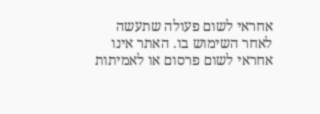אחראי לשום פעולה שתעשה לאחר השימוש בו. האתר אינו אחראי לשום פרסום או לאמיתות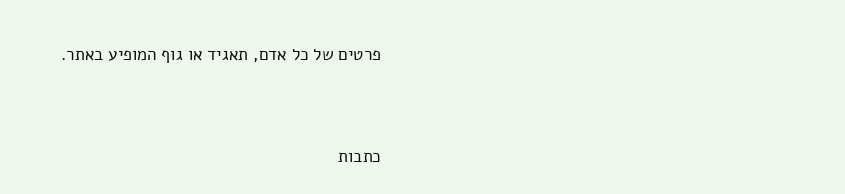פרטים של כל אדם, תאגיד או גוף המופיע באתר.




כתבות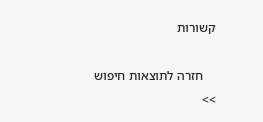קשורות

    חזרה לתוצאות חיפוש >>